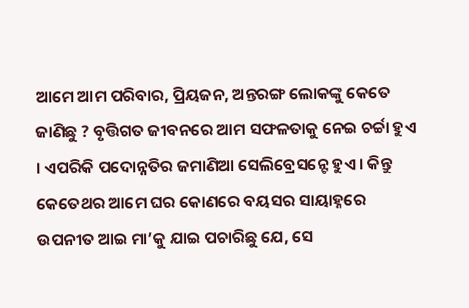ଆମେ ଆମ ପରିବାର, ପ୍ରିୟଜନ, ଅନ୍ତରଙ୍ଗ ଲୋକଙ୍କୁ କେତେ ଜାଣିଛୁ ? ବୃତ୍ତିଗତ ଜୀବନରେ ଆମ ସଫଳତାକୁ ନେଇ ଚର୍ଚ୍ଚା ହୁଏ । ଏପରିକି ପଦୋନ୍ନତିର ଜମାଣିଆ ସେଲିବ୍ରେସନ୍ଟେ ହୁଏ । କିନ୍ତୁ କେତେଥର ଆମେ ଘର କୋଣରେ ବୟସର ସାୟାହ୍ନରେ ଉପନୀତ ଆଇ ମା’କୁ ଯାଇ ପଚାରିଛୁ ଯେ, ସେ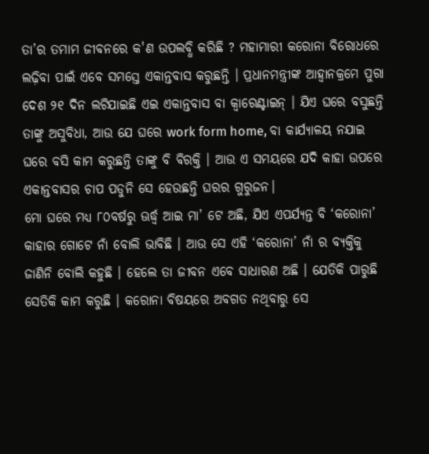ତା’ର ତମାମ ଜୀବନରେ କ'ଣ ଉପଲବ୍ଧି କରିଛି ? ମହାମାରୀ କରୋନା ବିରୋଧରେ ଲଢ଼ିବା ପାଇଁ ଏବେ ସମସ୍ତେ ଏକାନ୍ତବାସ କରୁଛନ୍ତି । ପ୍ରଧାନମନ୍ତ୍ରୀଙ୍କ ଆହ୍ୱାନକ୍ରମେ ପୁରା ଦେଶ ୨୧ ଦିନ ଲଟିଯାଇଛି ଏଇ ଏକାନ୍ତବାସ ବା କ୍ୱାରେଣ୍ଟାଇନ୍ । ଯିଏ ଘରେ ବସୁଛନ୍ତି ତାଙ୍କୁ ଅସୁବିଧା, ଆଉ ଯେ ଘରେ work form home, ବା କାର୍ଯ୍ୟାଳୟ ନଯାଇ ଘରେ ବସି କାମ କରୁଛନ୍ତି ତାଙ୍କୁ ବି ବିରକ୍ତି । ଆଉ ଏ ସମୟରେ ଯଦି କାହା ଉପରେ ଏକାନ୍ତବାସର ଚାପ ପଡୁନି ସେ ହେଉଛନ୍ତି ଘରର ଗୁରୁଜନ।
ମୋ ଘରେ ମଧ୍ୟ ୮୦ବର୍ଷରୁ ଊର୍ଦ୍ଧ୍ୱ ଆଇ ମା’ ଟେ ଅଛି, ଯିଏ ଏପର୍ଯ୍ୟନ୍ତ ବି ‘କରୋନା’ କାହାର ଗୋଟେ ନାଁ ବୋଲି ଭାବିଛି । ଆଉ ସେ ଏହି ‘କରୋନା’ ନାଁ ର ବ୍ୟକ୍ତିକୁ ଜାଣିନି ବୋଲି କହୁଛି । ହେଲେ ତା ଜୀବନ ଏବେ ସାଧାରଣ ଅଛି । ଯେତିକି ପାରୁଛି ସେତିକି କାମ କରୁଛି । କରୋନା ବିଷୟରେ ଅବଗତ ନଥିବାରୁ ସେ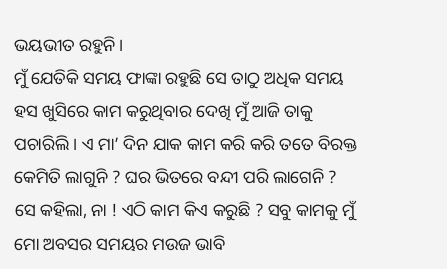ଭୟଭୀତ ରହୁନି ।
ମୁଁ ଯେତିକି ସମୟ ଫାଙ୍କା ରହୁଛି ସେ ତାଠୁ ଅଧିକ ସମୟ ହସ ଖୁସିରେ କାମ କରୁଥିବାର ଦେଖି ମୁଁ ଆଜି ତାକୁ ପଚାରିଲି । ଏ ମା’ ଦିନ ଯାକ କାମ କରି କରି ତତେ ବିରକ୍ତ କେମିତି ଲାଗୁନି ? ଘର ଭିତରେ ବନ୍ଦୀ ପରି ଲାଗେନି ?
ସେ କହିଲା, ନା ! ଏଠି କାମ କିଏ କରୁଛି ? ସବୁ କାମକୁ ମୁଁ ମୋ ଅବସର ସମୟର ମଉଜ ଭାବି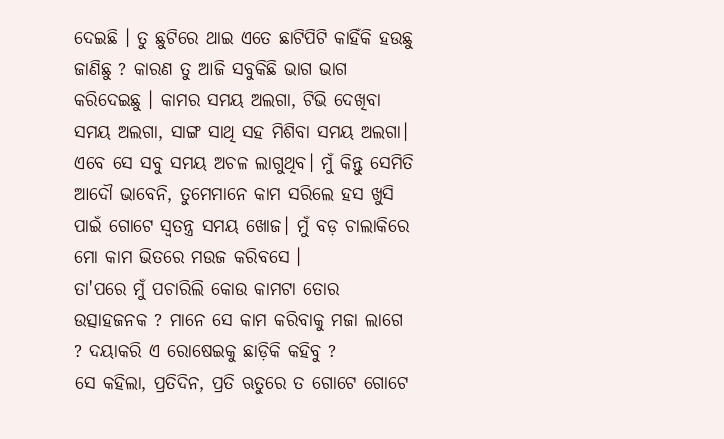ଦେଇଛି । ତୁ ଛୁଟିରେ ଥାଇ ଏତେ ଛାଟିପିଟି କାହିଁକି ହଉଛୁ ଜାଣିଛୁ ? କାରଣ ତୁ ଆଜି ସବୁକିଛି ଭାଗ ଭାଗ କରିଦେଇଛୁ । କାମର ସମୟ ଅଲଗା, ଟିଭି ଦେଖିବା ସମୟ ଅଲଗା, ସାଙ୍ଗ ସାଥି ସହ ମିଶିବା ସମୟ ଅଲଗା। ଏବେ ସେ ସବୁ ସମୟ ଅଚଳ ଲାଗୁଥିବ। ମୁଁ କିନ୍ତୁ ସେମିତି ଆଦୌ ଭାବେନି, ତୁମେମାନେ କାମ ସରିଲେ ହସ ଖୁସି ପାଇଁ ଗୋଟେ ସ୍ୱତନ୍ତ୍ର ସମୟ ଖୋଜ। ମୁଁ ବଡ଼ ଚାଲାକିରେ ମୋ କାମ ଭିତରେ ମଉଜ କରିବସେ ।
ତା'ପରେ ମୁଁ ପଚାରିଲି କୋଉ କାମଟା ତୋର ଉତ୍ସାହଜନକ ? ମାନେ ସେ କାମ କରିବାକୁ ମଜା ଲାଗେ ? ଦୟାକରି ଏ ରୋଷେଇକୁ ଛାଡ଼ିକି କହିବୁ ?
ସେ କହିଲା, ପ୍ରତିଦିନ, ପ୍ରତି ଋତୁରେ ତ ଗୋଟେ ଗୋଟେ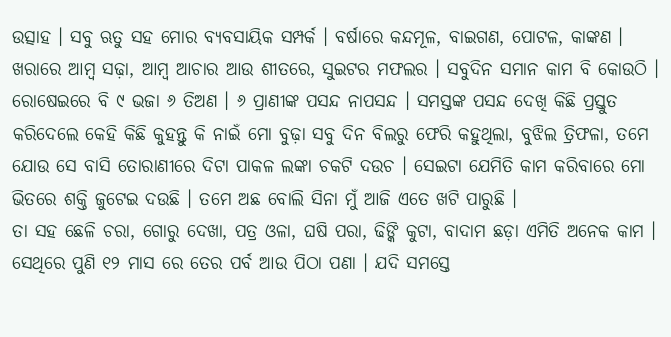ଉତ୍ସାହ । ସବୁ ଋତୁ ସହ ମୋର ବ୍ୟବସାୟିକ ସମ୍ପର୍କ । ବର୍ଷାରେ କନ୍ଦମୂଳ, ବାଇଗଣ, ପୋଟଳ, କାଙ୍କଣ । ଖରାରେ ଆମ୍ୱ ସଢ଼ା, ଆମ୍ୱ ଆଚାର ଆଉ ଶୀତରେ, ସୁଇଟର ମଫଲର । ସବୁଦିନ ସମାନ କାମ ବି କୋଉଠି । ରୋଷେଇରେ ବି ୯ ଭଜା ୬ ତିଅଣ । ୬ ପ୍ରାଣୀଙ୍କ ପସନ୍ଦ ନାପସନ୍ଦ । ସମସ୍ତଙ୍କ ପସନ୍ଦ ଦେଖି କିଛି ପ୍ରସ୍ତୁତ କରିଦେଲେ କେହି କିଛି କୁହନ୍ତୁ କି ନାଇଁ ମୋ ବୁଢ଼ା ସବୁ ଦିନ ବିଲରୁ ଫେରି କହୁଥିଲା, ବୁଝିଲ ତ୍ରିଫଳା, ତମେ ଯୋଉ ସେ ବାସି ତୋରାଣୀରେ ଦିଟା ପାକଳ ଲଙ୍କା ଚକଟି ଦଉଚ । ସେଇଟା ଯେମିତି କାମ କରିବାରେ ମୋ ଭିତରେ ଶକ୍ତି ଜୁଟେଇ ଦଉଛି । ତମେ ଅଛ ବୋଲି ସିନା ମୁଁ ଆଜି ଏତେ ଖଟି ପାରୁଛି ।
ତା ସହ ଛେଳି ଚରା, ଗୋରୁ ଦେଖା, ପତ୍ର ଓଳା, ଘଷି ପରା, ଢିଙ୍କି କୁଟା, ବାଦାମ ଛଡ଼ା ଏମିତି ଅନେକ କାମ । ସେଥିରେ ପୁଣି ୧୨ ମାସ ରେ ତେର ପର୍ବ ଆଉ ପିଠା ପଣା । ଯଦି ସମସ୍ତେ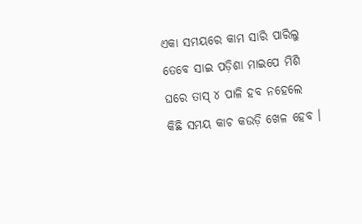ଏକା ସମୟରେ କାମ ସାରି ପାରିଲୁ ତେବେ ସାଇ ପଡ଼ିଶା ମାଇପେ ମିଶି ଘରେ ତାସ୍ ୪ ପାଳି ହବ ନହେଲେ କିଛି ସମୟ କାଚ କଉଡ଼ି ଖେଳ ହେବ ।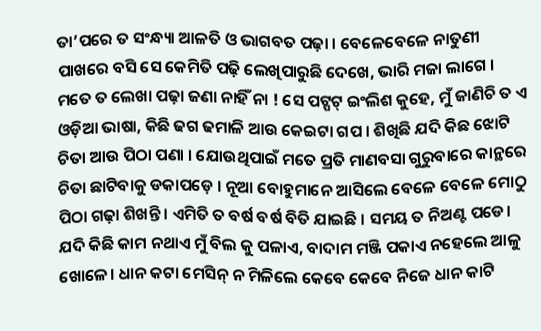ତା’ପରେ ତ ସଂନ୍ଧ୍ୟା ଆଳତି ଓ ଭାଗବତ ପଢ଼ା । ବେଳେବେଳେ ନାତୁଣୀ ପାଖରେ ବସି ସେ କେମିତି ପଢ଼ି ଲେଖିପାରୁଛି ଦେଖେ, ଭାରି ମଜା ଲାଗେ ।
ମତେ ତ ଲେଖା ପଢ଼ା ଜଣା ନାହିଁ ନା ! ସେ ପଟ୍ପଟ୍ ଇଂଲିଶ କୁହେ, ମୁଁ ଜାଣିଚି ତ ଏ ଓଡ଼ିଆ ଭାଷା, କିଛି ଢଗ ଢମାଳି ଆଉ କେଇଟା ଗପ । ଶିଖିଛି ଯଦି କିଛ ଝୋଟି ଚିତା ଆଉ ପିଠା ପଣା । ଯୋଉଥିପାଇଁ ମତେ ପ୍ରତି ମାଣବସା ଗୁରୁବାରେ କାନ୍ଥରେ ଚିତା ଛାଟିବାକୁ ଡକାପଡ଼େ । ନୂଆ ବୋହୁମାନେ ଆସିଲେ ବେଳେ ବେଳେ ମୋଠୁ ପିଠା ଗଢ଼ା ଶିଖନ୍ତି । ଏମିତି ତ ବର୍ଷ ବର୍ଷ ବିତି ଯାଇଛି । ସମୟ ତ ନିଅଣ୍ଟ ପଡେ।
ଯଦି କିଛି କାମ ନଥାଏ ମୁଁ ବିଲ କୁ ପଳାଏ, ବାଦାମ ମଞ୍ଜି ପକାଏ ନହେଲେ ଆଳୁ ଖୋଳେ। ଧାନ କଟା ମେସିନ୍ ନ ମିଳିଲେ କେବେ କେବେ ନିଜେ ଧାନ କାଟି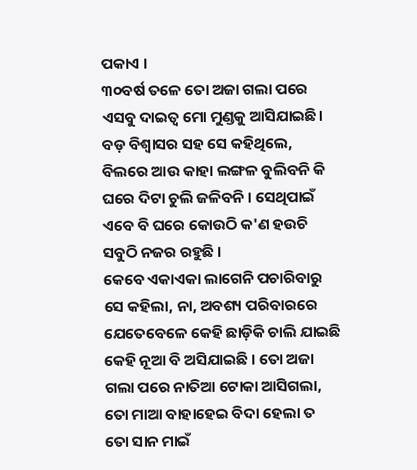ପକାଏ ।
୩୦ବର୍ଷ ତଳେ ତୋ ଅଜା ଗଲା ପରେ ଏସବୁ ଦାଇତ୍ୱ ମୋ ମୁଣ୍ଡକୁ ଆସିଯାଇଛି। ବଡ଼ ବିଶ୍ୱାସର ସହ ସେ କହିଥିଲେ, ବିଲରେ ଆଉ କାହା ଲଙ୍ଗଳ ବୁଲିବନି କି ଘରେ ଦିଟା ଚୁଲି ଜଳିବନି । ସେଥିପାଇଁ ଏବେ ବି ଘରେ କୋଉଠି କ'ଣ ହଉଚି ସବୁଠି ନଜର ରହୁଛି ।
କେବେ ଏକାଏକା ଲାଗେନି ପଚାରିବାରୁ ସେ କହିଲା, ନା, ଅବଶ୍ୟ ପରିବାରରେ ଯେତେବେଳେ କେହି ଛାଡ଼ିକି ଚାଲି ଯାଇଛି କେହି ନୂଆ ବି ଅସିଯାଇଛି । ତୋ ଅଜା ଗଲା ପରେ ନାତିଆ ଟୋକା ଆସିଗଲା, ତୋ ମାଆ ବାହାହେଇ ବିଦା ହେଲା ତ ତୋ ସାନ ମାଇଁ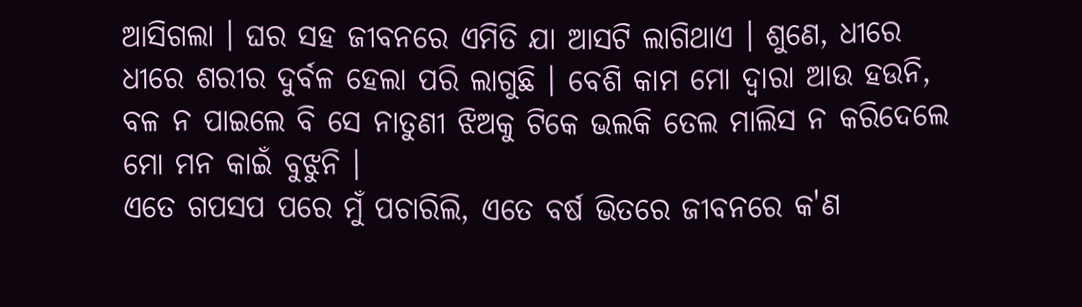ଆସିଗଲା । ଘର ସହ ଜୀବନରେ ଏମିତି ଯା ଆସଟି ଲାଗିଥାଏ । ଶୁଣେ, ଧୀରେ ଧୀରେ ଶରୀର ଦୁର୍ବଳ ହେଲା ପରି ଲାଗୁଛି । ବେଶି କାମ ମୋ ଦ୍ୱାରା ଆଉ ହଉନି, ବଳ ନ ପାଇଲେ ବି ସେ ନାତୁଣୀ ଝିଅକୁ ଟିକେ ଭଲକି ତେଲ ମାଲିସ ନ କରିଦେଲେ ମୋ ମନ କାଇଁ ବୁଝୁନି ।
ଏତେ ଗପସପ ପରେ ମୁଁ ପଚାରିଲି, ଏତେ ବର୍ଷ ଭିତରେ ଜୀବନରେ କ'ଣ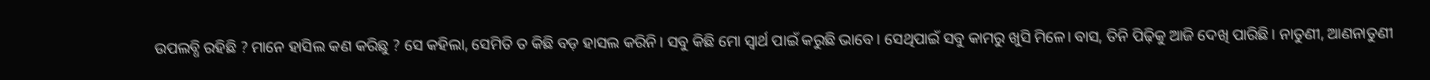ଉପଲବ୍ଧି ରହିଛି ? ମାନେ ହାସିଲ କଣ କରିଛୁ ? ସେ କହିଲା, ସେମିତି ତ କିଛି ବଡ଼ ହାସଲ କରିନି। ସବୁ କିଛି ମୋ ସ୍ୱାର୍ଥ ପାଇଁ କରୁଛି ଭାବେ। ସେଥିପାଇଁ ସବୁ କାମରୁ ଖୁସି ମିଳେ। ବାସ, ତିନି ପିଢ଼ିକୁ ଆଜି ଦେଖି ପାରିଛି। ନାତୁଣୀ, ଆଣନାତୁଣୀ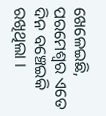ଖେଳେଇଛି, ପରମେଶ୍ୱର ଏତେ ଦିନ ବଞ୍ଚେଇକି ରଖିଥିଲା ।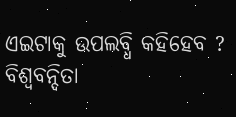ଏଇଟାକୁ ଉପଲବ୍ଧି କହିହେବ ?
ବିଶ୍ୱବନ୍ଦିତା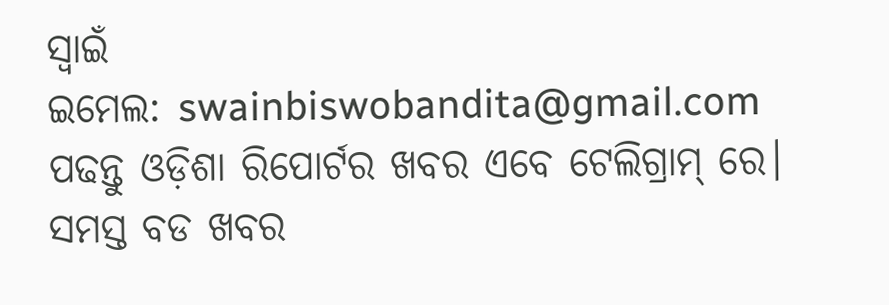ସ୍ୱାଇଁ
ଇମେଲ: swainbiswobandita@gmail.com
ପଢନ୍ତୁ ଓଡ଼ିଶା ରିପୋର୍ଟର ଖବର ଏବେ ଟେଲିଗ୍ରାମ୍ ରେ। ସମସ୍ତ ବଡ ଖବର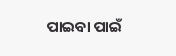ପାଇବା ପାଇଁ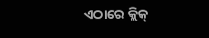ଏଠାରେ କ୍ଲିକ୍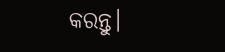କରନ୍ତୁ।